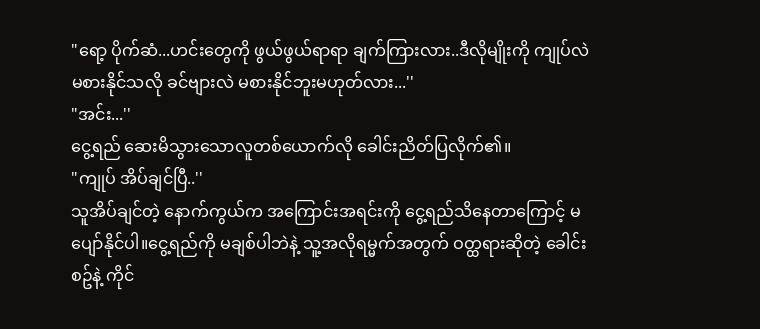"ရော့ ပိုက်ဆံ...ဟင်းတွေကို ဖွယ်ဖွယ်ရာရာ ချက်ကြားလား..ဒီလိုမျိုးကို ကျုပ်လဲမစားနိုင်သလို ခင်ဗျားလဲ မစားနိုင်ဘူးမဟုတ်လား...''
"အင်း...''
ငွေ့ရည် ဆေးမိသွားသောလူတစ်ယောက်လို ခေါင်းညိတ်ပြလိုက်၏။
"ကျုပ် အိပ်ချင်ပြီ..''
သူအိပ်ချင်တဲ့ နောက်ကွယ်က အကြောင်းအရင်းကို ငွေ့ရည်သိနေတာကြောင့် မပျော်နိုင်ပါ။ငွေ့ရည်ကို မချစ်ပါဘဲနဲ့ သူ့အလိုရမ္မက်အတွက် ဝတ္ထရားဆိုတဲ့ ခေါင်းစဥ်နဲ့ ကိုင်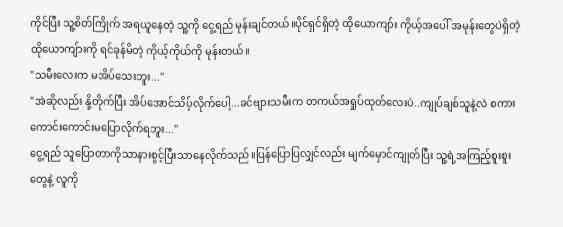ကိုင်ပြီး သူ့စိတ်ကြိုက် အရယူနေတဲ့ သူ့ကို ငွေ့ရည် မုန်းချင်တယ်။ပိုင်ရှင်ရှိတဲ့ ထိုယောကျာ်း ကိုယ့်အပေါ် အမုန်းတွေပဲရှိတဲ့ ထိုယောကျ်ားကို ရင်ခုန်မိတဲ့ ကိုယ့်ကိုယ်ကို မုန်းတယ်။
"သမီးလေးက မအိပ်သေးဘူး...''
"အဲဆိုလည်း နို့တိုက်ပြီး အိပ်အောင်သိပ့်လိုက်ပေါ့...ခင်ဗျားသမီးက တကယ်အရှုပ်ထုတ်လေးပဲ..ကျုပ်ချစ်သူနဲ့လဲ စကားကောင်းကောင်းမပြောလိုက်ရဘူး...''
ငွေ့ရည် သူပြောတာကိုသာနားစွင့်ပြီးသာနေလိုက်သည်။ပြန်ပြောပြလျှင်လည်း မျက်မှောင်ကျုတ်ပြီး သူ့ရဲ့အကြည့်စူးစူးတွေနဲ့ လူကို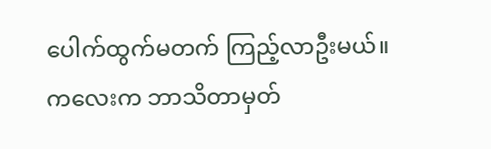ပေါက်ထွက်မတက် ကြည့်လာဦးမယ်။ကလေးက ဘာသိတာမှတ်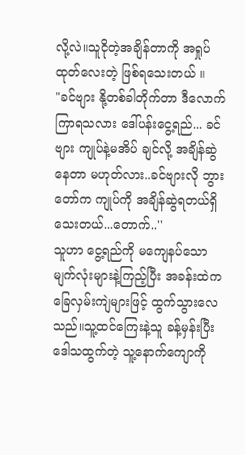လို့လဲ။သူငိုတဲ့အချိန်တာကို အရှုပ်ထုတ်လေးတဲ့ ဖြစ်ရသေးတယ် ။
"ခင်ဗျား နို့တစ်ခါတိုက်တာ ဒီလောက်ကြာရသလား ဒေါ်ပန်းငွေ့ရည်... ခင်ဗျား ကျုပ်နဲ့မအိပ် ချင်လို့ အချိန်ဆွဲနေတာ မဟုတ်လား..ခင်ဗျားလို ဘွားတော်က ကျုပ်ကို အချိန်ဆွဲရတယ်ရှိသေးတယ်...တောက်..''
သူဟာ ငွေ့ရည်ကို မကျေနပ်သော မျက်လုံးများနဲ့ကြည့်ပြီး အခန်းထဲက ခြေလှမ်းကျဲများဖြင့် ထွက်သွားလေသည်။သူ့ထင်ကြေးနဲ့သူ ခန့်မှန်းပြီး ဒေါသထွက်တဲ့ သူ့နောက်ကျောကို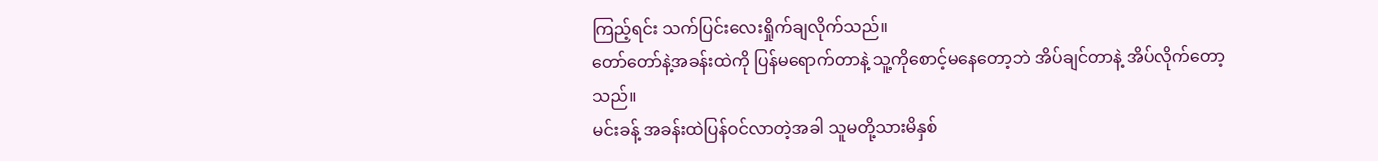ကြည့်ရင်း သက်ပြင်းလေးရှိုက်ချလိုက်သည်။
တော်တော်နဲ့အခန်းထဲကို ပြန်မရောက်တာနဲ့ သူ့ကိုစောင့်မနေတော့ဘဲ အိပ်ချင်တာနဲ့ အိပ်လိုက်တော့သည်။
မင်းခန့် အခန်းထဲပြန်ဝင်လာတဲ့အခါ သူမတို့သားမိနှစ်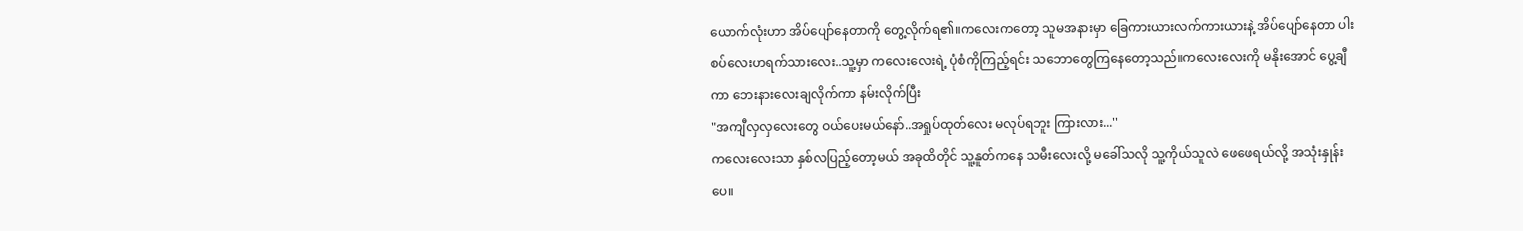ယောက်လုံးဟာ အိပ်ပျော်နေတာကို တွေ့လိုက်ရ၏။ကလေးကတော့ သူမအနားမှာ ခြေကားယားလက်ကားယားနဲ့ အိပ်ပျော်နေတာ ပါးစပ်လေးဟရက်သားလေး..သူ့မှာ ကလေးလေးရဲ့ ပုံစံကိုကြည့်ရင်း သဘောတွေကြနေတော့သည်။ကလေးလေးကို မနိုးအောင် ပွေ့ချီကာ ဘေးနားလေးချလိုက်ကာ နမ်းလိုက်ပြီး
"အကျီလှလှလေးတွေ ဝယ်ပေးမယ်နော်..အရှုပ်ထုတ်လေး မလုပ်ရဘူး ကြားလား...''
ကလေးလေးသာ နှစ်လပြည့်တော့မယ် အခုထိတိုင် သူ့နူတ်ကနေ သမီးလေးလို့ မခေါ်သလို သူ့ကိုယ်သူလဲ ဖေဖေရယ်လို့ အသုံးနှုန်းပေ။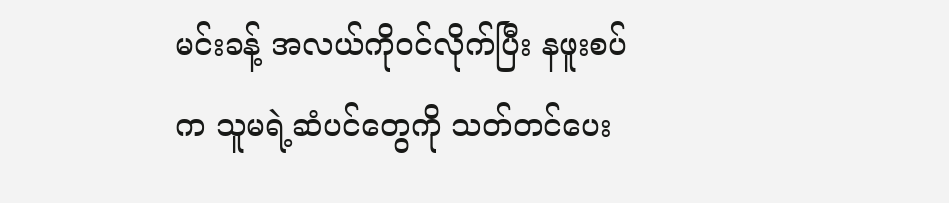မင်းခန့် အလယ်ကိုဝင်လိုက်ပြီး နဖူးစပ်က သူမရဲ့ဆံပင်တွေကို သတ်တင်ပေး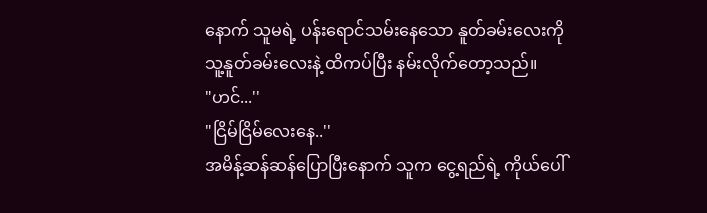နောက် သူမရဲ့ ပန်းရောင်သမ်းနေသော နူတ်ခမ်းလေးကို သူ့နူတ်ခမ်းလေးနဲ့ ထိကပ်ပြီး နမ်းလိုက်တော့သည်။
"ဟင်...''
"ငြိမ်ငြိမ်လေးနေ..''
အမိန့်ဆန်ဆန်ပြောပြီးနောက် သူက ငွေ့ရည်ရဲ့ ကိုယ်ပေါ်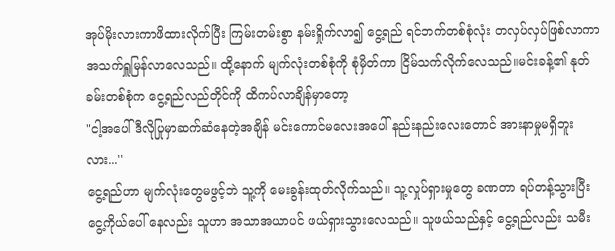အုပ်မိုးလားကာဖိထားလိုက်ပြီး ကြမ်းတမ်းစွာ နမ်းရှိုက်လာ၍ ငွေ့ရည် ရင်ဘက်တစ်စုံလုံး တလှပ်လှပ်ဖြစ်လာကာ အသက်ရှူမြန်လာလေသည်။ ထို့နောက် မျက်လုံးတစ်စုံကို စုံမှိတ်ကာ ငြိမ်သက်လိုက်လေသည်။မင်းခန့်၏ နုတ်ခမ်းတစ်စုံက ငွေ့ရည်လည်တိုင်ကို ထိကပ်လာချိန်မှာတော့
"ငါ့အပေါ် ဒီလိုပြုမှာဆက်ဆံနေတဲ့အချိန် မင်းကောင်မလေးအပေါ် နည်းနည်းလေးတောင် အားနာမှုမရှိဘူးလား...''
ငွေ့ရည်ဟာ မျက်လုံးတွေမဖွင့်ဘဲ သူ့ကို မေးခွန်းထုတ်လိုက်သည်။ သူ့လှုပ်ရှားမှုတွေ ခဏတာ ရပ်တန့်သွားပြီး ငွေ့ကိုယ်ပေါ် နေလည်း သူဟာ အသာအယာပင် ဖယ်ရှားသွားလေသည်။ သူဖယ်သည်နှင့် ငွေ့ရည်လည်း သမီး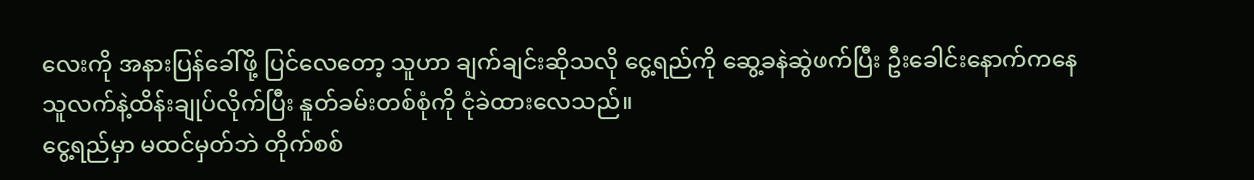လေးကို အနားပြန်ခေါ်ဖို့ ပြင်လေတော့ သူဟာ ချက်ချင်းဆိုသလို ငွေ့ရည်ကို ဆွေ့ခနဲဆွဲဖက်ပြီး ဦးခေါင်းနောက်ကနေ သူလက်နဲ့ထိန်းချုပ်လိုက်ပြီး နူတ်ခမ်းတစ်စုံကို ငုံခဲထားလေသည်။
ငွေ့ရည်မှာ မထင်မှတ်ဘဲ တိုက်စစ်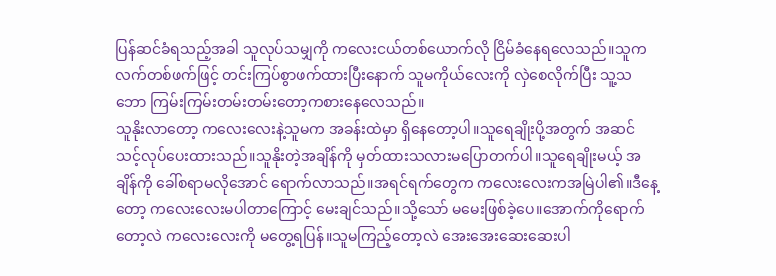ပြန်ဆင်ခံရသည့်အခါ သူလုပ်သမျှကို ကလေးငယ်တစ်ယောက်လို ငြိမ်ခံနေရလေသည်။သူက လက်တစ်ဖက်ဖြင့် တင်းကြပ်စွာဖက်ထားပြီးနောက် သူမကိုယ်လေးကို လှဲစေလိုက်ပြီး သူ့သဘော ကြမ်းကြမ်းတမ်းတမ်းတော့ကစားနေလေသည်။
သူနိုးလာတော့ ကလေးလေးနဲ့သူမက အခန်းထဲမှာ ရှိနေတော့ပါ။သူရေချိုးပို့အတွက် အဆင်သင့်လုပ်ပေးထားသည်။သူနိုးတဲ့အချိန်ကို မှတ်ထားသလားမပြောတက်ပါ။သူရေချိုးမယ့် အချိန်ကို ခေါ်စရာမလိုအောင် ရောက်လာသည်။အရင်ရက်တွေက ကလေးလေးကအမြဲပါ၏။ဒီနေ့တော့ ကလေးလေးမပါတာကြောင့် မေးချင်သည်။သို့သော် မမေးဖြစ်ခဲ့ပေ။အောက်ကိုရောက်တော့လဲ ကလေးလေးကို မတွေ့ရပြန်။သူမကြည့်တော့လဲ အေးအေးဆေးဆေးပါ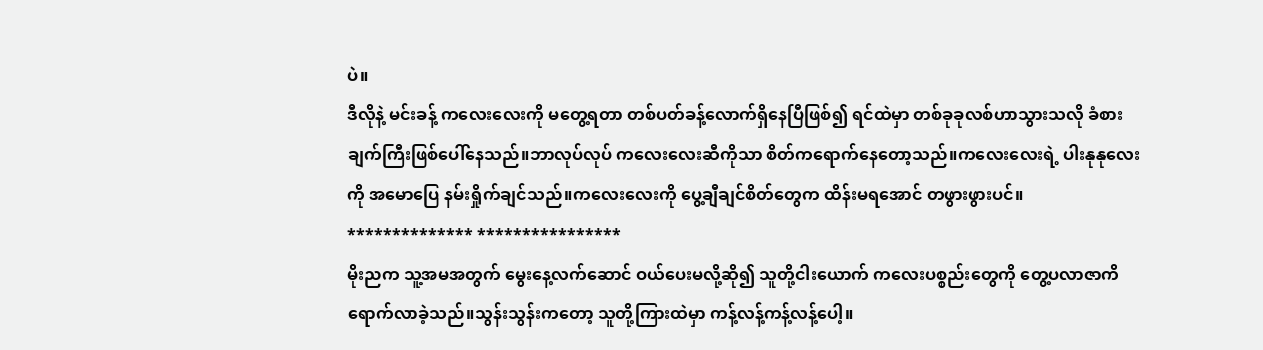ပဲ။
ဒီလိုနဲ့ မင်းခန့် ကလေးလေးကို မတွေ့ရတာ တစ်ပတ်ခန့်လောက်ရှိနေပြီဖြစ်၍ ရင်ထဲမှာ တစ်ခုခုလစ်ဟာသွားသလို ခံစားချက်ကြီးဖြစ်ပေါ်နေသည်။ဘာလုပ်လုပ် ကလေးလေးဆီကိုသာ စိတ်ကရောက်နေတော့သည်။ကလေးလေးရဲ့ ပါးနုနုလေးကို အမောပြေ နမ်းရှိုက်ချင်သည်။ကလေးလေးကို ပွေ့ချီချင်စိတ်တွေက ထိန်းမရအောင် တဖွားဖွားပင်။
************** ****************
မိုးညက သူ့အမအတွက် မွေးနေ့လက်ဆောင် ဝယ်ပေးမလို့ဆို၍ သူတို့ငါးယောက် ကလေးပစ္စည်းတွေကို တွေ့ပလာဇာကိရောက်လာခဲ့သည်။သွန်းသွန်းကတော့ သူတို့ကြားထဲမှာ ကန့်လန့်ကန့်လန့်ပေါ့။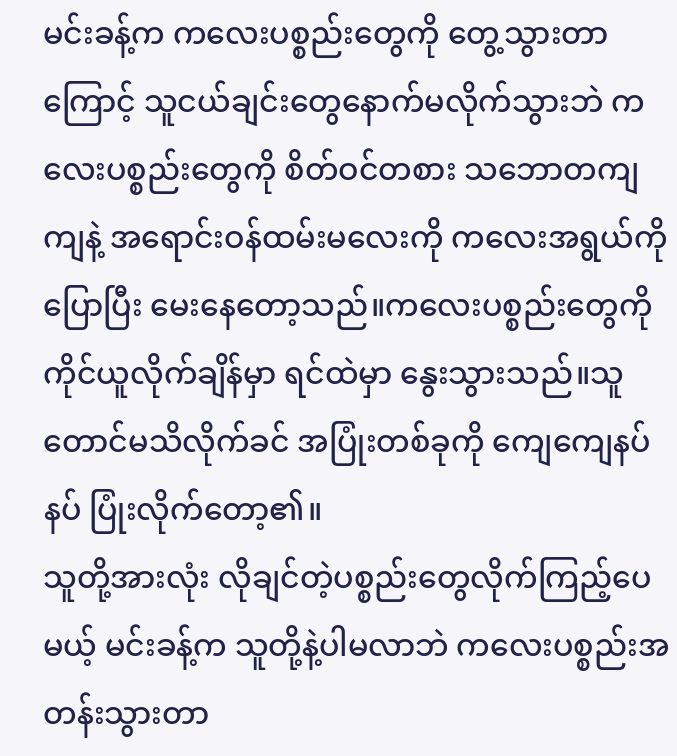မင်းခန့်က ကလေးပစ္စည်းတွေကို တွေ့သွားတာကြောင့် သူငယ်ချင်းတွေနောက်မလိုက်သွားဘဲ ကလေးပစ္စည်းတွေကို စိတ်ဝင်တစား သဘောတကျကျနဲ့ အရောင်းဝန်ထမ်းမလေးကို ကလေးအရွယ်ကို ပြောပြီး မေးနေတော့သည်။ကလေးပစ္စည်းတွေကို ကိုင်ယူလိုက်ချိန်မှာ ရင်ထဲမှာ နွေးသွားသည်။သူတောင်မသိလိုက်ခင် အပြုံးတစ်ခုကို ကျေကျေနပ်နပ် ပြုံးလိုက်တော့၏။
သူတို့အားလုံး လိုချင်တဲ့ပစ္စည်းတွေလိုက်ကြည့်ပေမယ့် မင်းခန့်က သူတို့နဲ့ပါမလာဘဲ ကလေးပစ္စည်းအတန်းသွားတာ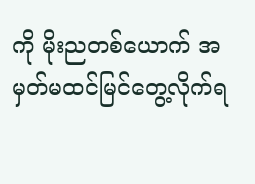ကို မိုးညတစ်ယောက် အမှတ်မထင်မြင်တွေ့လိုက်ရ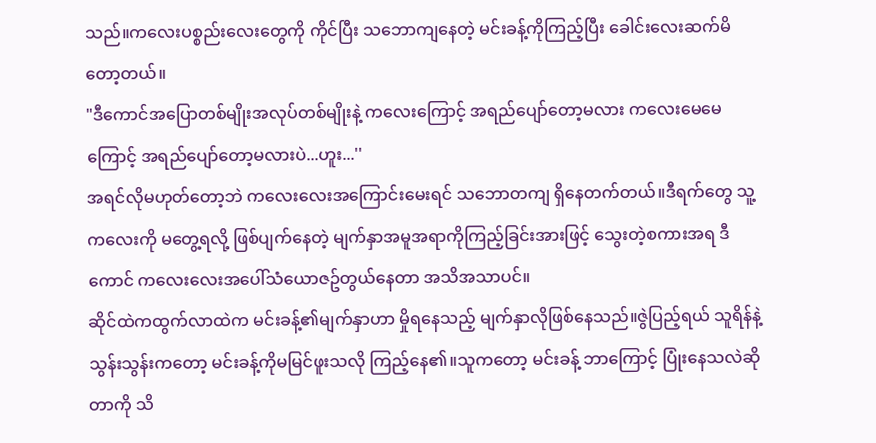သည်။ကလေးပစ္စည်းလေးတွေကို ကိုင်ပြီး သဘောကျနေတဲ့ မင်းခန့်ကိုကြည့်ပြီး ခေါင်းလေးဆက်မိတော့တယ်။
"ဒီကောင်အပြောတစ်မျိုးအလုပ်တစ်မျိုးနဲ့ ကလေးကြောင့် အရည်ပျော်တော့မလား ကလေးမေမေကြောင့် အရည်ပျော်တော့မလားပဲ...ဟူး...''
အရင်လိုမဟုတ်တော့ဘဲ ကလေးလေးအကြောင်းမေးရင် သဘောတကျ ရှိနေတက်တယ်။ဒီရက်တွေ သူ့ကလေးကို မတွေ့ရလို့ ဖြစ်ပျက်နေတဲ့ မျက်နှာအမူအရာကိုကြည့်ခြင်းအားဖြင့် သွေးတဲ့စကားအရ ဒီကောင် ကလေးလေးအပေါ်သံယောဇဥ်တွယ်နေတာ အသိအသာပင်။
ဆိုင်ထဲကထွက်လာထဲက မင်းခန့်၏မျက်နှာဟာ မှိုရနေသည့် မျက်နှာလိုဖြစ်နေသည်။ဇွဲပြည့်ရယ် သူရိန်နဲ့သွန်းသွန်းကတော့ မင်းခန့်ကိုမမြင်ဖူးသလို ကြည့်နေ၏။သူကတော့ မင်းခန့် ဘာကြောင့် ပြုံးနေသလဲဆိုတာကို သိ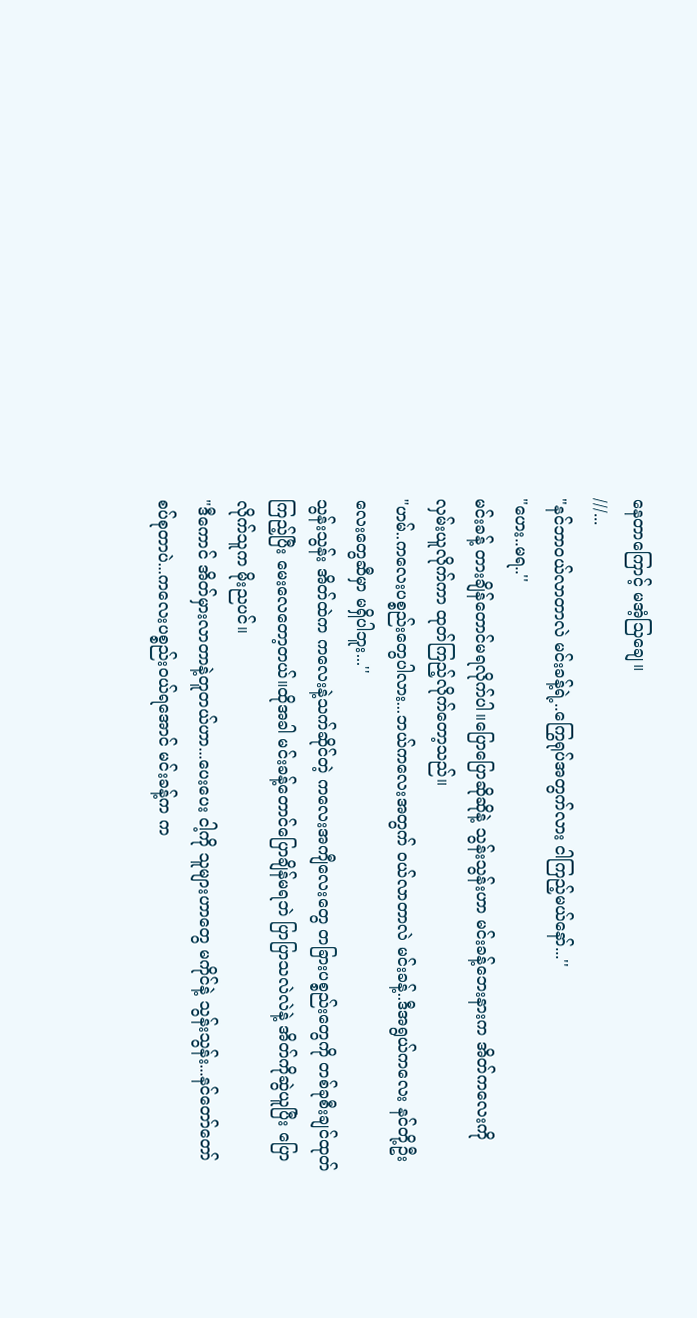နေတာကြောင့် မအံ့သြချေ။
///...
"နင်ဘာဝယ်လာတာလဲ မင်းခန့်ရဲ့..ကြွေရုပ်အတွက်လား ငါကြည့်မယ်နော်...''
"ဟေး..မရ..''
မင်းခန့် တားချိန်တောင်မရလိုက်ပါ။ပြောပြောဆိုဆိုနဲ့ သွန်းသွန်းဟာ မင်းခန့်ဘေးနားက အိတ်ကလေးကို လှမ်းယူလိုက်ကာ ထုတ်ကြည့်လိုက်တော့သည်။
"ဟမ်..ကလေးပစ္စည်းတွေပါလား...ဘယ်ကလေးအတွက် ဝယ်လာတာလဲ မင်းခန့်..ဒီအရွယ်ကလေး နင်တို့ဦးလေးတွေဆီမှာ မရှိပါဘူး...''
သွန်းသွန်း အိတ်ထဲက ကလေးနဲ့သက်ဆိုင်တဲ့ ကလေးအကျီလေးတွေ တခြားပစ္စည်းတွေကို တစ်ခုစီးချင်ထုတ်ကြည့်ပြီး မေးလေတော့တယ်။ထိုအခါ မင်းခန့်တောင်ပြောချိန်မရဘဲ ပြာပြာသလဲလဲနဲ့ အိတ်ကိုဆွဲယူပြီး ပြော လိုက်သူက မိုးညပင်။
"ဒီကောင် အိတ်မှားလာတာနဲ့တူတယ်ဟာ...ပေးပေး ငါ့ကို သူများဟာတွေ မကိုင်နဲ့ သွန်းသွန်း...နင်တော်တော် စပ်စုတာပဲ...ကလေးပစ္စည်းဝယ်ရအောင် မင်းခန့်က က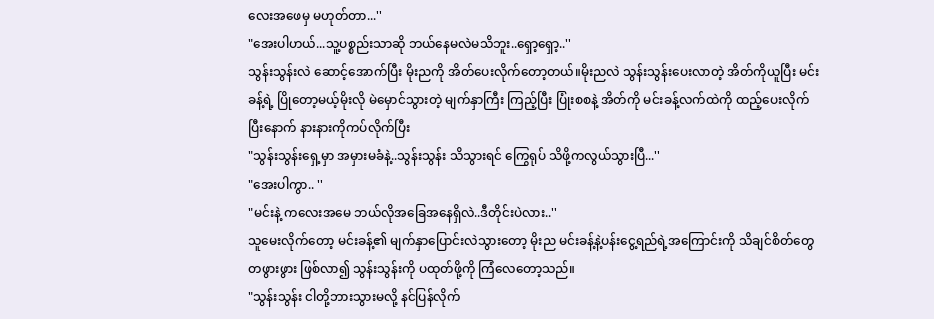လေးအဖေမှ မဟုတ်တာ...''
"အေးပါဟယ်...သူ့ပစ္စည်းသာဆို ဘယ်နေမလဲမသိဘူး..ရှော့ရှော့..''
သွန်းသွန်းလဲ ဆောင့်အောက်ပြီး မိုးညကို အိတ်ပေးလိုက်တော့တယ်။မိုးညလဲ သွန်းသွန်းပေးလာတဲ့ အိတ်ကိုယူပြီး မင်းခန့်ရဲ့ ပြိုတော့မယ့်မိုးလို မဲမှောင်သွားတဲ့ မျက်နှာကြီး ကြည့်ပြီး ပြုံးစစနဲ့ အိတ်ကို မင်းခန့်လက်ထဲကို ထည့်ပေးလိုက်ပြီးနောက် နားနားကိုကပ်လိုက်ပြီး
"သွန်းသွန်းရှေ့မှာ အမှားမခံနဲ့..သွန်းသွန်း သိသွားရင် ကြွေရုပ် သိဖို့ကလွယ်သွားပြီ...''
"အေးပါကွာ.. ''
"မင်းနဲ့ ကလေးအမေ ဘယ်လိုအခြေအနေရှိလဲ..ဒီတိုင်းပဲလား..''
သူမေးလိုက်တော့ မင်းခန့်၏ မျက်နှာပြောင်းလဲသွားတော့ မိုးည မင်းခန့်နဲ့ပန်းငွေ့ရည်ရဲ့အကြောင်းကို သိချင်စိတ်တွေ တဖွားဖွား ဖြစ်လာ၍ သွန်းသွန်းကို ပထုတ်ဖို့ကို ကြံလေတော့သည်။
"သွန်းသွန်း ငါတို့ဘားသွားမလို့ နင်ပြန်လိုက်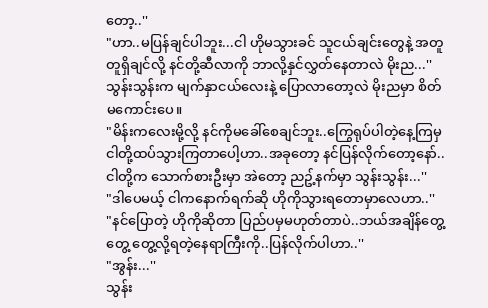တော့..''
"ဟာ..မပြန်ချင်ပါဘူး...ငါ ဟိုမသွားခင် သူငယ်ချင်းတွေနဲ့ အတူတူရှိချင်လို့ နင်တို့ဆီလာကို ဘာလို့နှင်လွှတ်နေတာလဲ မိုးည...''
သွန်းသွန်းက မျက်နှာငယ်လေးနဲ့ ပြောလာတော့လဲ မိုးညမှာ စိတ်မကောင်းပေ။
"မိန်းကလေးမို့လို့ နင်ကိုမခေါ်စေချင်ဘူး..ကြွေရုပ်ပါတဲ့နေ့ကြမှ ငါတို့ထပ်သွားကြတာပေါ့ဟာ..အခုတော့ နင်ပြန်လိုက်တော့နော်..ငါတို့က သောက်စားဦးမှာ အဲတော့ ညဥ့်နက်မှာ သွန်းသွန်း...''
"ဒါပေမယ့် ငါကနောက်ရက်ဆို ဟိုကိုသွားရတောမှာလေဟာ..''
"နင်ပြောတဲ့ ဟိုကိုဆိုတာ ပြည်ပမှမဟုတ်တာပဲ..ဘယ်အချိန်တွေ့တွေ့ တွေ့လို့ရတဲ့နေရာကြီးကို..ပြန်လိုက်ပါဟာ..''
"အွန်း...''
သွန်း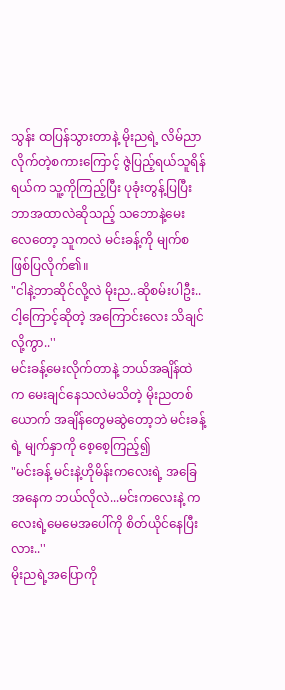သွန်း ထပြန်သွားတာနဲ့ မိုးညရဲ့ လိမ်ညာလိုက်တဲ့စကားကြောင့် ဇွဲပြည့်ရယ်သူရိန်ရယ်က သူ့ကိုကြည့်ပြီး ပုခုံးတွန့်ပြပြီး ဘာအထာလဲဆိုသည့် သဘောနဲ့မေးလေတော့ သူကလဲ မင်းခန့်ကို မျက်စဖြစ်ပြလိုက်၏။
"ငါနဲ့ဘာဆိုင်လို့လဲ မိုးည..ဆိုစမ်းပါဦး..ငါ့ကြောင့်ဆိုတဲ့ အကြောင်းလေး သိချင်လို့ကွာ..''
မင်းခန့်မေးလိုက်တာနဲ့ ဘယ်အချိန်ထဲက မေးချင်နေသလဲမသိတဲ့ မိုးညတစ်ယောက် အချိန်တွေမဆွဲတော့ဘဲ မင်းခန့်ရဲ့ မျက်နှာကို စေ့စေ့ကြည့်၍
"မင်းခန့် မင်းနဲ့ဟိုမိန်းကလေးရဲ့ အခြေအနေက ဘယ်လိုလဲ...မင်းကလေးနဲ့ ကလေးရဲ့မေမေအပေါ်ကို စိတ်ယိုင်နေပြီးလား..''
မိုးညရဲ့အပြောကို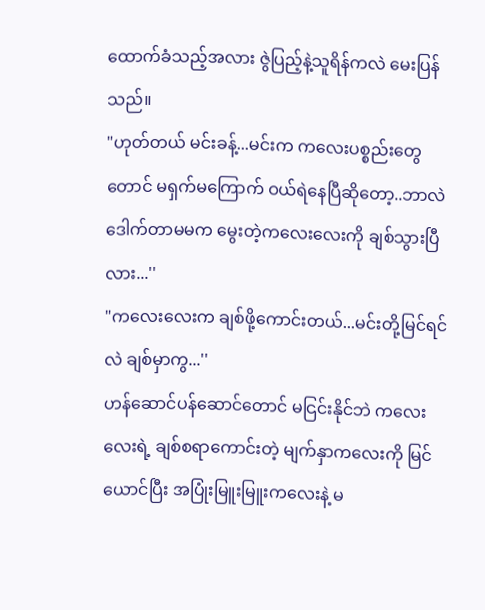ထောက်ခံသည့်အလား ဇွဲပြည့်နဲ့သူရိန်ကလဲ မေးပြန်သည်။
"ဟုတ်တယ် မင်းခန့်...မင်းက ကလေးပစ္စည်းတွေတောင် မရှက်မကြောက် ဝယ်ရဲနေပြီဆိုတော့..ဘာလဲ ဒေါက်တာမမက မွေးတဲ့ကလေးလေးကို ချစ်သွားပြီလား...''
"ကလေးလေးက ချစ်ဖို့ကောင်းတယ်...မင်းတို့မြင်ရင်လဲ ချစ်မှာကွ...''
ဟန်ဆောင်ပန်ဆောင်တောင် မငြင်းနိုင်ဘဲ ကလေးလေးရဲ့ ချစ်စရာကောင်းတဲ့ မျက်နှာကလေးကို မြင်ယောင်ပြီး အပြုံးမြူးမြူးကလေးနဲ့ မ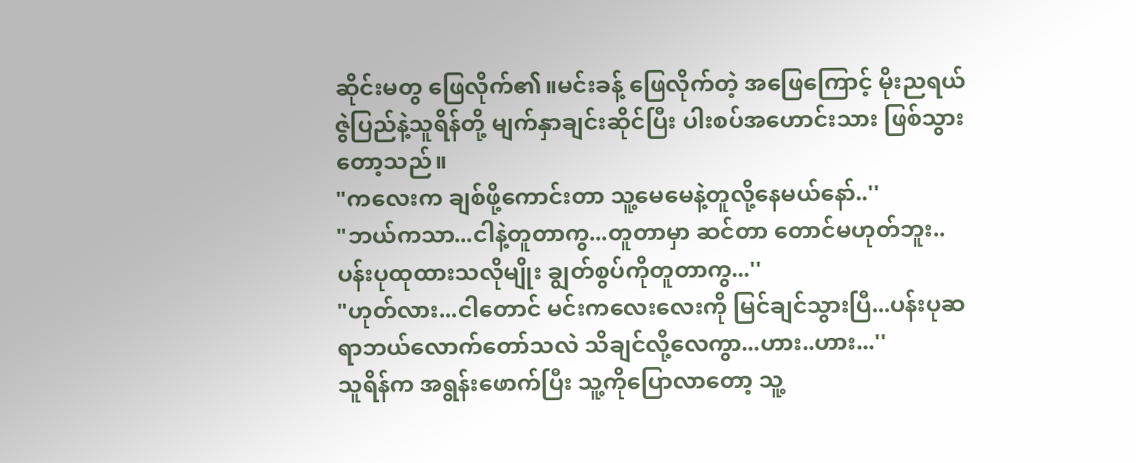ဆိုင်းမတွ ဖြေလိုက်၏။မင်းခန့် ဖြေလိုက်တဲ့ အဖြေကြောင့် မိုးညရယ် ဇွဲပြည်နဲ့သူရိန်တို့ မျက်နှာချင်းဆိုင်ပြီး ပါးစပ်အဟောင်းသား ဖြစ်သွားတော့သည်။
"ကလေးက ချစ်ဖို့ကောင်းတာ သူ့မေမေနဲ့တူလို့နေမယ်နော်..''
"ဘယ်ကသာ...ငါနဲ့တူတာကွ...တူတာမှာ ဆင်တာ တောင်မဟုတ်ဘူး..ပန်းပုထုထားသလိုမျိုး ချွတ်စွပ်ကိုတူတာကွ...''
"ဟုတ်လား...ငါတောင် မင်းကလေးလေးကို မြင်ချင်သွားပြီ...ပန်းပုဆရာဘယ်လောက်တော်သလဲ သိချင်လို့လေကွာ...ဟား..ဟား...''
သူရိန်က အရွန်းဖောက်ပြီး သူ့ကိုပြောလာတော့ သူ့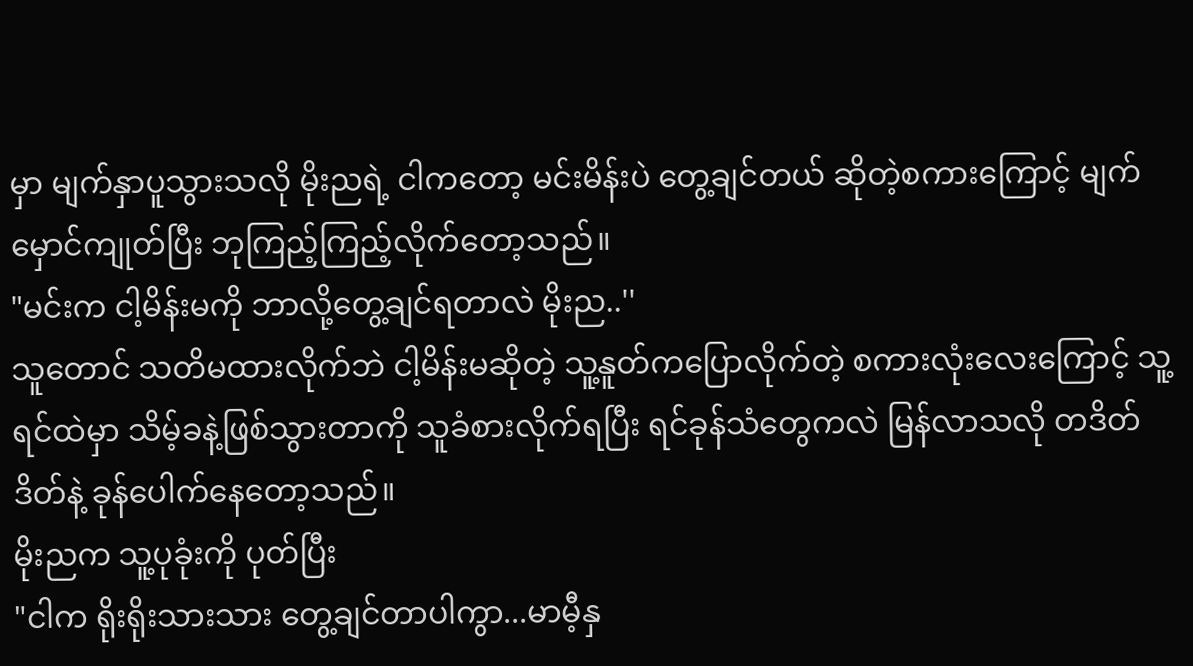မှာ မျက်နှာပူသွားသလို မိုးညရဲ့ ငါကတော့ မင်းမိန်းပဲ တွေ့ချင်တယ် ဆိုတဲ့စကားကြောင့် မျက်မှောင်ကျုတ်ပြီး ဘုကြည့်ကြည့်လိုက်တော့သည်။
"မင်းက ငါ့မိန်းမကို ဘာလို့တွေ့ချင်ရတာလဲ မိုးည..''
သူတောင် သတိမထားလိုက်ဘဲ ငါ့မိန်းမဆိုတဲ့ သူ့နူတ်ကပြောလိုက်တဲ့ စကားလုံးလေးကြောင့် သူ့ရင်ထဲမှာ သိမ့်ခနဲ့ဖြစ်သွားတာကို သူခံစားလိုက်ရပြီး ရင်ခုန်သံတွေကလဲ မြန်လာသလို တဒိတ်ဒိတ်နဲ့ ခုန်ပေါက်နေတော့သည်။
မိုးညက သူ့ပုခုံးကို ပုတ်ပြီး
"ငါက ရိုးရိုးသားသား တွေ့ချင်တာပါကွာ...မာမီ့နှ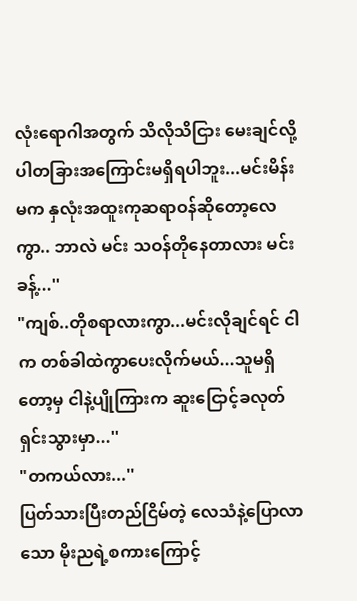လုံးရောဂါအတွက် သိလိုသိငြား မေးချင်လို့ပါတခြားအကြောင်းမရှိရပါဘူး...မင်းမိန်းမက နှလုံးအထူးကုဆရာဝန်ဆိုတော့လေကွာ.. ဘာလဲ မင်း သဝန်တိုနေတာလား မင်းခန့်...''
"ကျစ်..တိုစရာလားကွာ...မင်းလိုချင်ရင် ငါက တစ်ခါထဲကွာပေးလိုက်မယ်...သူမရှိတော့မှ ငါနဲ့ပျိုကြားက ဆူးငြောင့်ခလုတ်ရှင်းသွားမှာ...''
"တကယ်လား...''
ပြတ်သားပြီးတည်ငြိမ်တဲ့ လေသံနဲ့ပြောလာသော မိုးညရဲ့စကားကြောင့်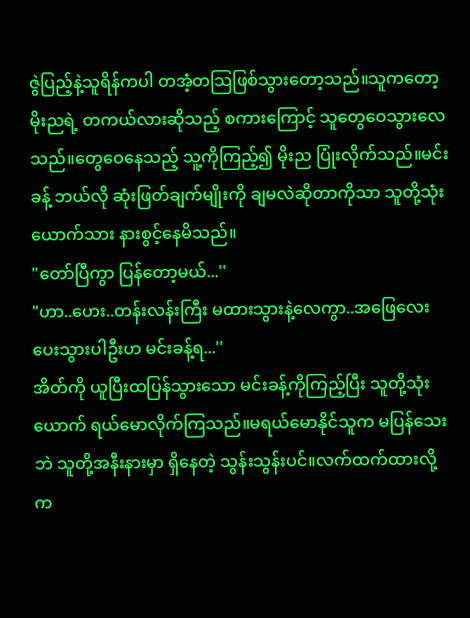ဇွဲပြည့်နဲ့သူရိန်ကပါ တအံ့တသြဖြစ်သွားတော့သည်။သူကတော့ မိုးညရဲ့ တကယ်လားဆိုသည့် စကားကြောင့် သူတွေဝေသွားလေသည်။တွေဝေနေသည့် သူ့ကိုကြည့်၍ မိုးည ပြုံးလိုက်သည်။မင်းခန့် ဘယ်လို ဆုံးဖြတ်ချက်မျိုးကို ချမလဲဆိုတာကိုသာ သူတို့သုံးယောက်သား နားစွင့်နေမိသည်။
"တော်ပြီကွာ ပြန်တော့မယ်...''
"ဟာ..ဟေး..တန်းလန်းကြီး မထားသွားနဲ့လေကွာ..အဖြေလေးပေးသွားပါဦးဟ မင်းခန့်ရ...''
အိတ်ကို ယူပြီးထပြန်သွားသော မင်းခန့်ကိုကြည့်ပြီး သူတို့သုံးယောက် ရယ်မောလိုက်ကြသည်။မရယ်မောနိုင်သူက မပြန်သေးဘဲ သူတို့အနီးနားမှာ ရှိနေတဲ့ သွန်းသွန်းပင်။လက်ထက်ထားလို့ က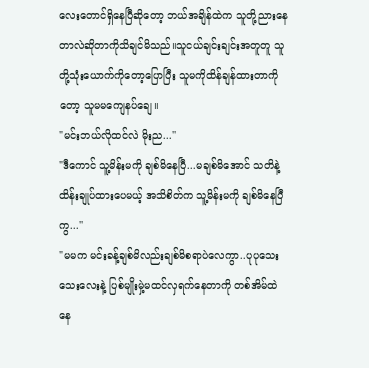လေးတောင်ရှိနေပြီဆိုတော့ ဘယ်အချိန်ထဲက သူတို့ညားနေတာလဲဆိုတာကိုသိချင်မိသည်။သူငယ်ချင်းချင်းအတူတူ သူတို့သုံးယောက်ကိုတော့ပြောပြီး သူမကိုထိန်ချန်ထားတာကိုတော့ သူမမကျေနပ်ချေ။
"မင်းဘယ်လိုထင်လဲ မိုးည...''
"ဒီကောင် သူ့မိန်းမကို ချစ်မိနေပြီ...မချစ်မိအောင် သတိနဲ့ထိန်းချုပ်ထားပေမယ့် အသိစိတ်က သူ့မိန်းမကို ချစ်မိနေပြီကွ...''
"မမက မင်းခန့်ချစ်မိလည်းချစ်မိစရာပဲလေကွာ..ပုပုသေးသေးလေးနဲ့ ပြစ်မျိုးမှဲ့မထင်လှရက်နေတာကို တစ်အိမ်ထဲနေ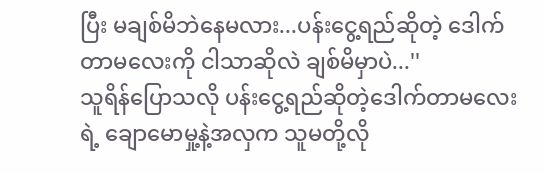ပြီး မချစ်မိဘဲနေမလား...ပန်းငွေ့ရည်ဆိုတဲ့ ဒေါက်တာမလေးကို ငါသာဆိုလဲ ချစ်မိမှာပဲ...''
သူရိန်ပြောသလို ပန်းငွေ့ရည်ဆိုတဲ့ဒေါက်တာမလေးရဲ့ ချောမောမှု့နဲ့အလှက သူမတို့လို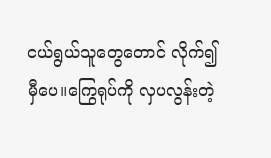ငယ်ရွယ်သူတွေတောင် လိုက်၍မှီပေ။ကြွေရုပ်ကို လှပလွန်းတဲ့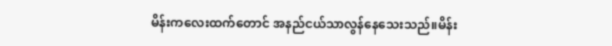မိန်းကလေးထက်တောင် အနည်ငယ်သာလွန်နေသေးသည်။မိန်း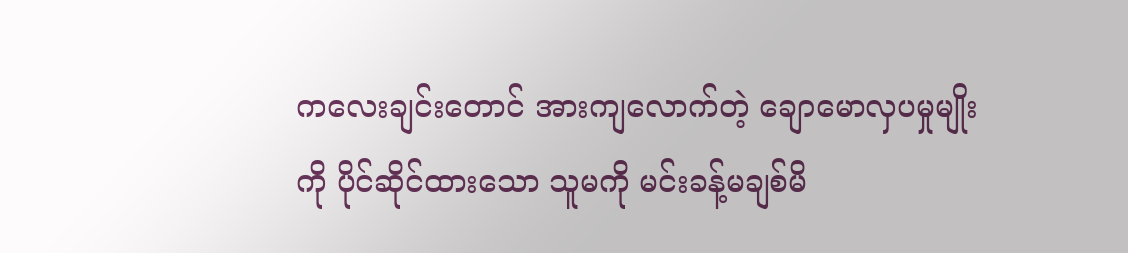ကလေးချင်းတောင် အားကျလောက်တဲ့ ချောမောလှပမှုမျိုးကို ပိုင်ဆိုင်ထားသော သူမကို မင်းခန့်မချစ်မိ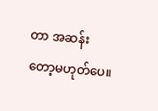တာ အဆန်းတော့မဟုတ်ပေ။